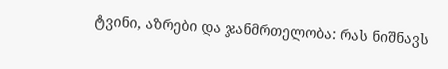ტვინი, აზრები და ჯანმრთელობა: რას ნიშნავს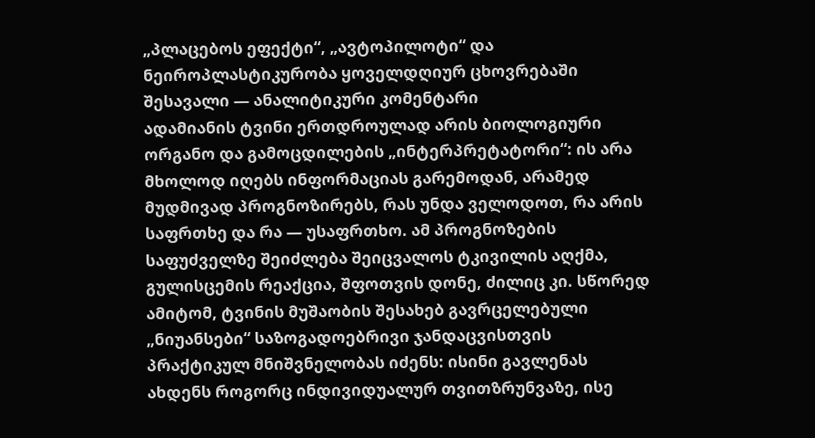„პლაცებოს ეფექტი“, „ავტოპილოტი“ და ნეიროპლასტიკურობა ყოველდღიურ ცხოვრებაში
შესავალი — ანალიტიკური კომენტარი
ადამიანის ტვინი ერთდროულად არის ბიოლოგიური ორგანო და გამოცდილების „ინტერპრეტატორი“: ის არა მხოლოდ იღებს ინფორმაციას გარემოდან, არამედ მუდმივად პროგნოზირებს, რას უნდა ველოდოთ, რა არის საფრთხე და რა — უსაფრთხო. ამ პროგნოზების საფუძველზე შეიძლება შეიცვალოს ტკივილის აღქმა, გულისცემის რეაქცია, შფოთვის დონე, ძილიც კი. სწორედ ამიტომ, ტვინის მუშაობის შესახებ გავრცელებული „ნიუანსები“ საზოგადოებრივი ჯანდაცვისთვის პრაქტიკულ მნიშვნელობას იძენს: ისინი გავლენას ახდენს როგორც ინდივიდუალურ თვითზრუნვაზე, ისე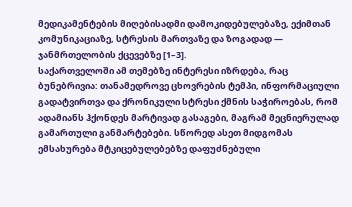მედიკამენტების მიღებისადმი დამოკიდებულებაზე, ექიმთან კომუნიკაციაზე, სტრესის მართვაზე და ზოგადად — ჯანმრთელობის ქცევებზე [1–3].
საქართველოში ამ თემებზე ინტერესი იზრდება, რაც ბუნებრივია: თანამედროვე ცხოვრების ტემპი, ინფორმაციული გადატვირთვა და ქრონიკული სტრესი ქმნის საჭიროებას, რომ ადამიანს ჰქონდეს მარტივად გასაგები, მაგრამ მეცნიერულად გამართული განმარტებები. სწორედ ასეთ მიდგომას ემსახურება მტკიცებულებებზე დაფუძნებული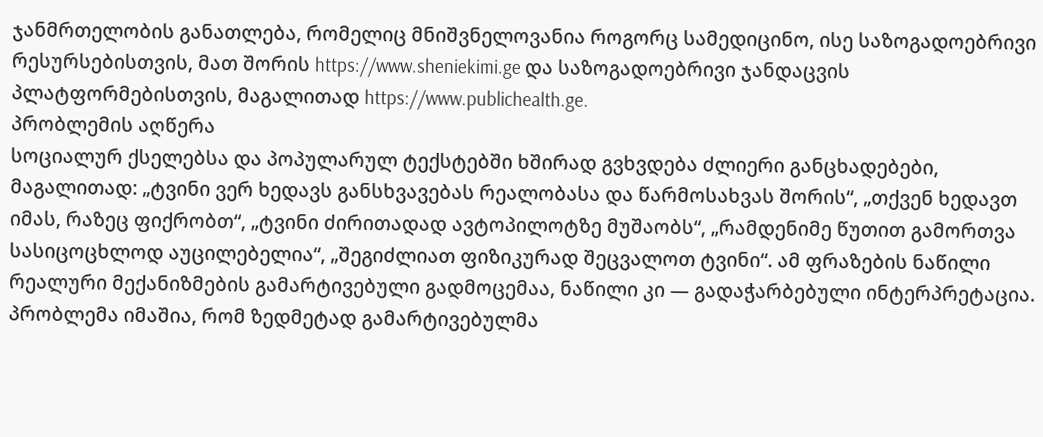ჯანმრთელობის განათლება, რომელიც მნიშვნელოვანია როგორც სამედიცინო, ისე საზოგადოებრივი რესურსებისთვის, მათ შორის https://www.sheniekimi.ge და საზოგადოებრივი ჯანდაცვის პლატფორმებისთვის, მაგალითად https://www.publichealth.ge.
პრობლემის აღწერა
სოციალურ ქსელებსა და პოპულარულ ტექსტებში ხშირად გვხვდება ძლიერი განცხადებები, მაგალითად: „ტვინი ვერ ხედავს განსხვავებას რეალობასა და წარმოსახვას შორის“, „თქვენ ხედავთ იმას, რაზეც ფიქრობთ“, „ტვინი ძირითადად ავტოპილოტზე მუშაობს“, „რამდენიმე წუთით გამორთვა სასიცოცხლოდ აუცილებელია“, „შეგიძლიათ ფიზიკურად შეცვალოთ ტვინი“. ამ ფრაზების ნაწილი რეალური მექანიზმების გამარტივებული გადმოცემაა, ნაწილი კი — გადაჭარბებული ინტერპრეტაცია.
პრობლემა იმაშია, რომ ზედმეტად გამარტივებულმა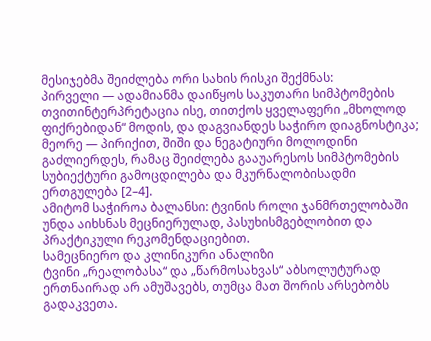მესიჯებმა შეიძლება ორი სახის რისკი შექმნას:
პირველი — ადამიანმა დაიწყოს საკუთარი სიმპტომების თვითინტერპრეტაცია ისე, თითქოს ყველაფერი „მხოლოდ ფიქრებიდან“ მოდის, და დაგვიანდეს საჭირო დიაგნოსტიკა;
მეორე — პირიქით, შიში და ნეგატიური მოლოდინი გაძლიერდეს, რამაც შეიძლება გააუარესოს სიმპტომების სუბიექტური გამოცდილება და მკურნალობისადმი ერთგულება [2–4].
ამიტომ საჭიროა ბალანსი: ტვინის როლი ჯანმრთელობაში უნდა აიხსნას მეცნიერულად, პასუხისმგებლობით და პრაქტიკული რეკომენდაციებით.
სამეცნიერო და კლინიკური ანალიზი
ტვინი „რეალობასა“ და „წარმოსახვას“ აბსოლუტურად ერთნაირად არ ამუშავებს, თუმცა მათ შორის არსებობს გადაკვეთა.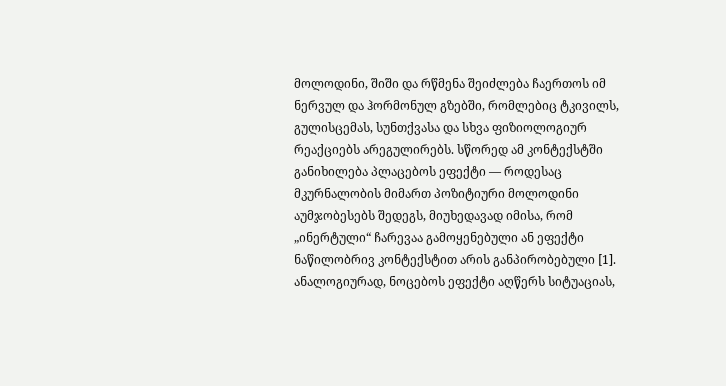მოლოდინი, შიში და რწმენა შეიძლება ჩაერთოს იმ ნერვულ და ჰორმონულ გზებში, რომლებიც ტკივილს, გულისცემას, სუნთქვასა და სხვა ფიზიოლოგიურ რეაქციებს არეგულირებს. სწორედ ამ კონტექსტში განიხილება პლაცებოს ეფექტი — როდესაც მკურნალობის მიმართ პოზიტიური მოლოდინი აუმჯობესებს შედეგს, მიუხედავად იმისა, რომ „ინერტული“ ჩარევაა გამოყენებული ან ეფექტი ნაწილობრივ კონტექსტით არის განპირობებული [1]. ანალოგიურად, ნოცებოს ეფექტი აღწერს სიტუაციას,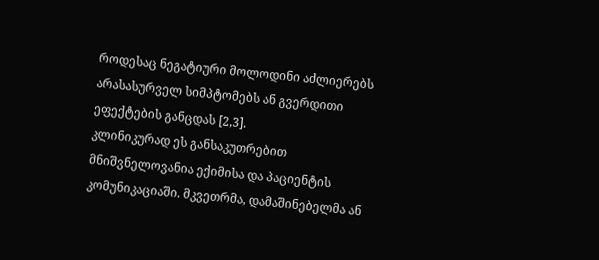როდესაც ნეგატიური მოლოდინი აძლიერებს არასასურველ სიმპტომებს ან გვერდითი ეფექტების განცდას [2,3].
კლინიკურად ეს განსაკუთრებით მნიშვნელოვანია ექიმისა და პაციენტის კომუნიკაციაში. მკვეთრმა, დამაშინებელმა ან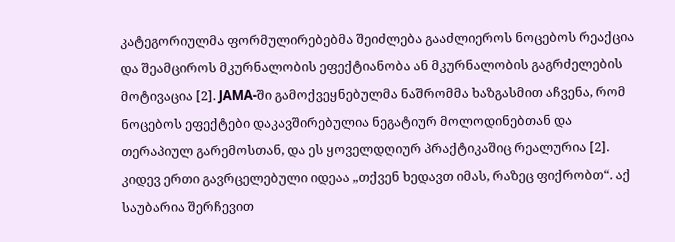კატეგორიულმა ფორმულირებებმა შეიძლება გააძლიეროს ნოცებოს რეაქცია და შეამციროს მკურნალობის ეფექტიანობა ან მკურნალობის გაგრძელების მოტივაცია [2]. JAMA-ში გამოქვეყნებულმა ნაშრომმა ხაზგასმით აჩვენა, რომ ნოცებოს ეფექტები დაკავშირებულია ნეგატიურ მოლოდინებთან და თერაპიულ გარემოსთან, და ეს ყოველდღიურ პრაქტიკაშიც რეალურია [2].
კიდევ ერთი გავრცელებული იდეაა „თქვენ ხედავთ იმას, რაზეც ფიქრობთ“. აქ საუბარია შერჩევით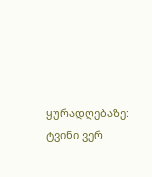ყურადღებაზე: ტვინი ვერ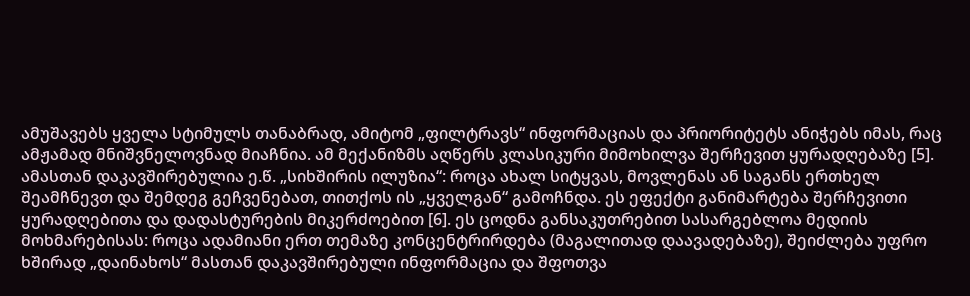ამუშავებს ყველა სტიმულს თანაბრად, ამიტომ „ფილტრავს“ ინფორმაციას და პრიორიტეტს ანიჭებს იმას, რაც ამჟამად მნიშვნელოვნად მიაჩნია. ამ მექანიზმს აღწერს კლასიკური მიმოხილვა შერჩევით ყურადღებაზე [5]. ამასთან დაკავშირებულია ე.წ. „სიხშირის ილუზია“: როცა ახალ სიტყვას, მოვლენას ან საგანს ერთხელ შეამჩნევთ და შემდეგ გეჩვენებათ, თითქოს ის „ყველგან“ გამოჩნდა. ეს ეფექტი განიმარტება შერჩევითი ყურადღებითა და დადასტურების მიკერძოებით [6]. ეს ცოდნა განსაკუთრებით სასარგებლოა მედიის მოხმარებისას: როცა ადამიანი ერთ თემაზე კონცენტრირდება (მაგალითად დაავადებაზე), შეიძლება უფრო ხშირად „დაინახოს“ მასთან დაკავშირებული ინფორმაცია და შფოთვა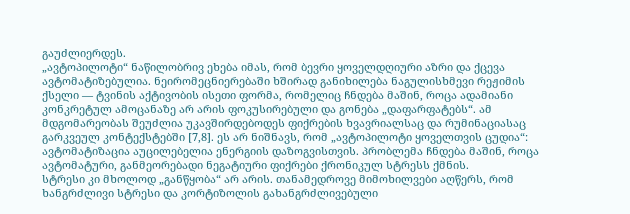გაუძლიერდეს.
„ავტოპილოტი“ ნაწილობრივ ეხება იმას, რომ ბევრი ყოველდღიური აზრი და ქცევა ავტომატიზებულია. ნეირომეცნიერებაში ხშირად განიხილება ნაგულისხმევი რეჟიმის ქსელი — ტვინის აქტივობის ისეთი ფორმა, რომელიც ჩნდება მაშინ, როცა ადამიანი კონკრეტულ ამოცანაზე არ არის ფოკუსირებული და გონება „დაფარფატებს“. ამ მდგომარეობას შეუძლია უკავშირდებოდეს ფიქრების ხვავრიალსაც და რუმინაციასაც გარკვეულ კონტექსტებში [7,8]. ეს არ ნიშნავს, რომ „ავტოპილოტი ყოველთვის ცუდია“: ავტომატიზაცია აუცილებელია ენერგიის დაზოგვისთვის. პრობლემა ჩნდება მაშინ, როცა ავტომატური, განმეორებადი ნეგატიური ფიქრები ქრონიკულ სტრესს ქმნის.
სტრესი კი მხოლოდ „განწყობა“ არ არის. თანამედროვე მიმოხილვები აღწერს, რომ ხანგრძლივი სტრესი და კორტიზოლის გახანგრძლივებული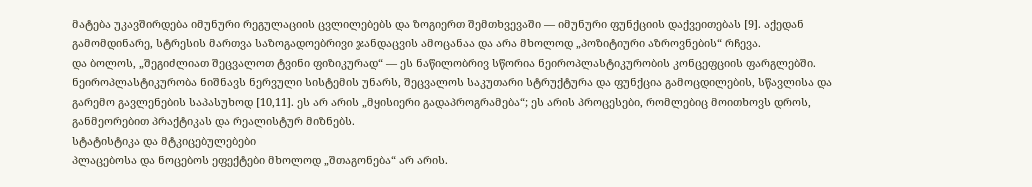მატება უკავშირდება იმუნური რეგულაციის ცვლილებებს და ზოგიერთ შემთხვევაში — იმუნური ფუნქციის დაქვეითებას [9]. აქედან გამომდინარე, სტრესის მართვა საზოგადოებრივი ჯანდაცვის ამოცანაა და არა მხოლოდ „პოზიტიური აზროვნების“ რჩევა.
და ბოლოს, „შეგიძლიათ შეცვალოთ ტვინი ფიზიკურად“ — ეს ნაწილობრივ სწორია ნეიროპლასტიკურობის კონცეფციის ფარგლებში. ნეიროპლასტიკურობა ნიშნავს ნერვული სისტემის უნარს, შეცვალოს საკუთარი სტრუქტურა და ფუნქცია გამოცდილების, სწავლისა და გარემო გავლენების საპასუხოდ [10,11]. ეს არ არის „მყისიერი გადაპროგრამება“; ეს არის პროცესები, რომლებიც მოითხოვს დროს, განმეორებით პრაქტიკას და რეალისტურ მიზნებს.
სტატისტიკა და მტკიცებულებები
პლაცებოსა და ნოცებოს ეფექტები მხოლოდ „შთაგონება“ არ არის.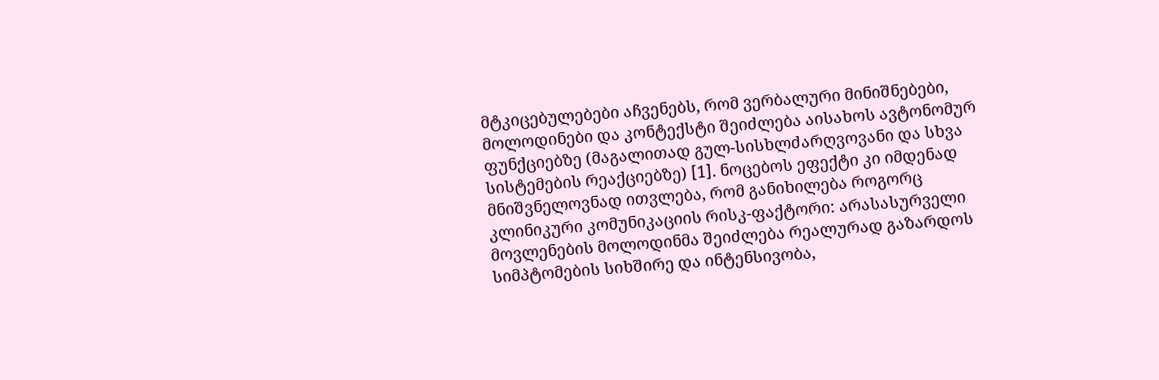მტკიცებულებები აჩვენებს, რომ ვერბალური მინიშნებები, მოლოდინები და კონტექსტი შეიძლება აისახოს ავტონომურ ფუნქციებზე (მაგალითად გულ-სისხლძარღვოვანი და სხვა სისტემების რეაქციებზე) [1]. ნოცებოს ეფექტი კი იმდენად მნიშვნელოვნად ითვლება, რომ განიხილება როგორც კლინიკური კომუნიკაციის რისკ-ფაქტორი: არასასურველი მოვლენების მოლოდინმა შეიძლება რეალურად გაზარდოს სიმპტომების სიხშირე და ინტენსივობა,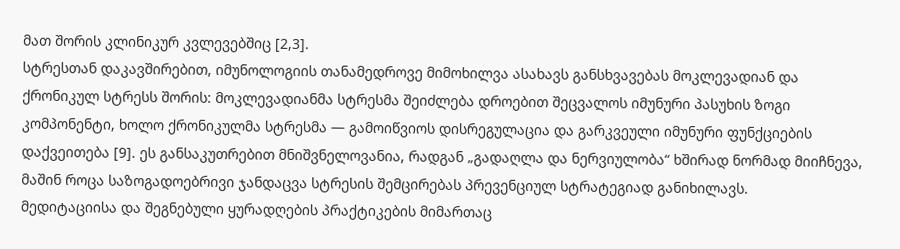მათ შორის კლინიკურ კვლევებშიც [2,3].
სტრესთან დაკავშირებით, იმუნოლოგიის თანამედროვე მიმოხილვა ასახავს განსხვავებას მოკლევადიან და ქრონიკულ სტრესს შორის: მოკლევადიანმა სტრესმა შეიძლება დროებით შეცვალოს იმუნური პასუხის ზოგი კომპონენტი, ხოლო ქრონიკულმა სტრესმა — გამოიწვიოს დისრეგულაცია და გარკვეული იმუნური ფუნქციების დაქვეითება [9]. ეს განსაკუთრებით მნიშვნელოვანია, რადგან „გადაღლა და ნერვიულობა“ ხშირად ნორმად მიიჩნევა, მაშინ როცა საზოგადოებრივი ჯანდაცვა სტრესის შემცირებას პრევენციულ სტრატეგიად განიხილავს.
მედიტაციისა და შეგნებული ყურადღების პრაქტიკების მიმართაც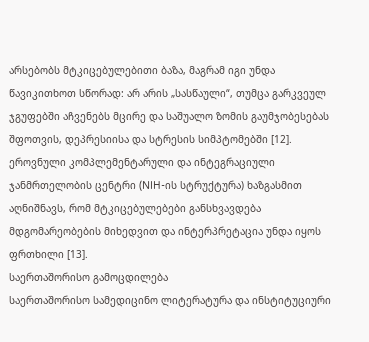არსებობს მტკიცებულებითი ბაზა, მაგრამ იგი უნდა წავიკითხოთ სწორად: არ არის „სასწაული“, თუმცა გარკვეულ ჯგუფებში აჩვენებს მცირე და საშუალო ზომის გაუმჯობესებას შფოთვის, დეპრესიისა და სტრესის სიმპტომებში [12]. ეროვნული კომპლემენტარული და ინტეგრაციული ჯანმრთელობის ცენტრი (NIH-ის სტრუქტურა) ხაზგასმით აღნიშნავს, რომ მტკიცებულებები განსხვავდება მდგომარეობების მიხედვით და ინტერპრეტაცია უნდა იყოს ფრთხილი [13].
საერთაშორისო გამოცდილება
საერთაშორისო სამედიცინო ლიტერატურა და ინსტიტუციური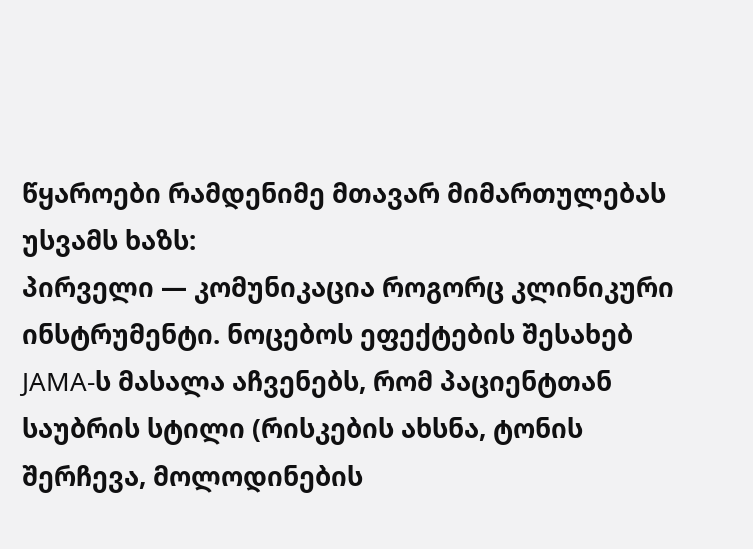წყაროები რამდენიმე მთავარ მიმართულებას უსვამს ხაზს:
პირველი — კომუნიკაცია როგორც კლინიკური ინსტრუმენტი. ნოცებოს ეფექტების შესახებ JAMA-ს მასალა აჩვენებს, რომ პაციენტთან საუბრის სტილი (რისკების ახსნა, ტონის შერჩევა, მოლოდინების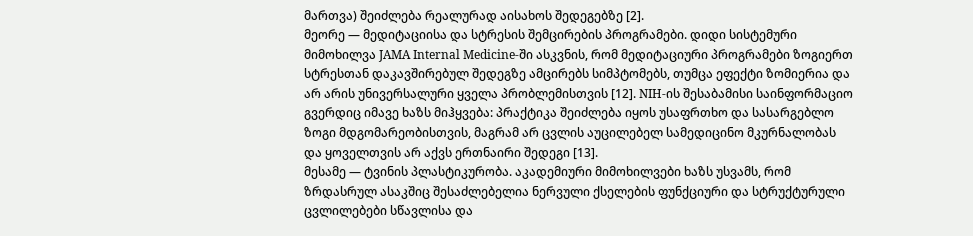მართვა) შეიძლება რეალურად აისახოს შედეგებზე [2].
მეორე — მედიტაციისა და სტრესის შემცირების პროგრამები. დიდი სისტემური მიმოხილვა JAMA Internal Medicine-ში ასკვნის, რომ მედიტაციური პროგრამები ზოგიერთ სტრესთან დაკავშირებულ შედეგზე ამცირებს სიმპტომებს, თუმცა ეფექტი ზომიერია და არ არის უნივერსალური ყველა პრობლემისთვის [12]. NIH-ის შესაბამისი საინფორმაციო გვერდიც იმავე ხაზს მიჰყვება: პრაქტიკა შეიძლება იყოს უსაფრთხო და სასარგებლო ზოგი მდგომარეობისთვის, მაგრამ არ ცვლის აუცილებელ სამედიცინო მკურნალობას და ყოველთვის არ აქვს ერთნაირი შედეგი [13].
მესამე — ტვინის პლასტიკურობა. აკადემიური მიმოხილვები ხაზს უსვამს, რომ ზრდასრულ ასაკშიც შესაძლებელია ნერვული ქსელების ფუნქციური და სტრუქტურული ცვლილებები სწავლისა და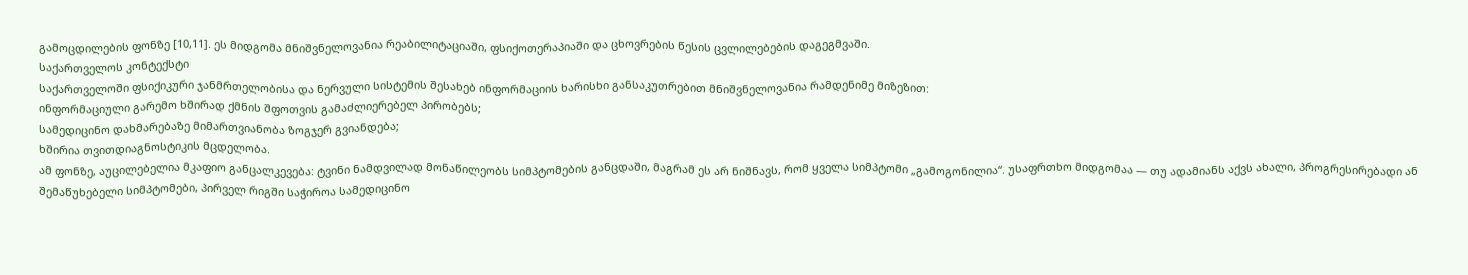გამოცდილების ფონზე [10,11]. ეს მიდგომა მნიშვნელოვანია რეაბილიტაციაში, ფსიქოთერაპიაში და ცხოვრების წესის ცვლილებების დაგეგმვაში.
საქართველოს კონტექსტი
საქართველოში ფსიქიკური ჯანმრთელობისა და ნერვული სისტემის შესახებ ინფორმაციის ხარისხი განსაკუთრებით მნიშვნელოვანია რამდენიმე მიზეზით:
ინფორმაციული გარემო ხშირად ქმნის შფოთვის გამაძლიერებელ პირობებს;
სამედიცინო დახმარებაზე მიმართვიანობა ზოგჯერ გვიანდება;
ხშირია თვითდიაგნოსტიკის მცდელობა.
ამ ფონზე, აუცილებელია მკაფიო განცალკევება: ტვინი ნამდვილად მონაწილეობს სიმპტომების განცდაში, მაგრამ ეს არ ნიშნავს, რომ ყველა სიმპტომი „გამოგონილია“. უსაფრთხო მიდგომაა — თუ ადამიანს აქვს ახალი, პროგრესირებადი ან შემაწუხებელი სიმპტომები, პირველ რიგში საჭიროა სამედიცინო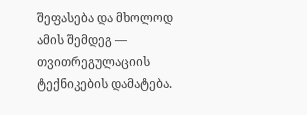შეფასება და მხოლოდ ამის შემდეგ — თვითრეგულაციის ტექნიკების დამატება.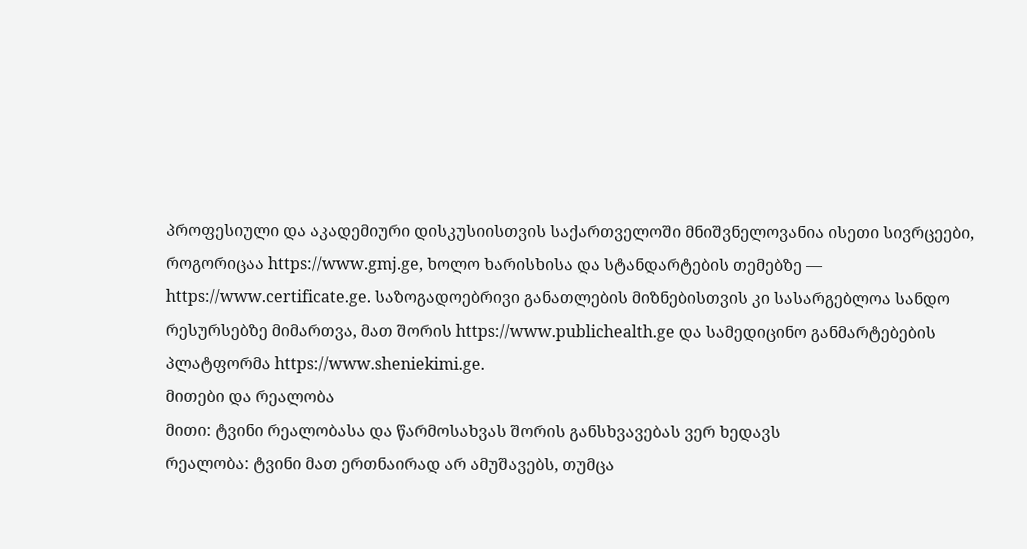პროფესიული და აკადემიური დისკუსიისთვის საქართველოში მნიშვნელოვანია ისეთი სივრცეები, როგორიცაა https://www.gmj.ge, ხოლო ხარისხისა და სტანდარტების თემებზე — https://www.certificate.ge. საზოგადოებრივი განათლების მიზნებისთვის კი სასარგებლოა სანდო რესურსებზე მიმართვა, მათ შორის https://www.publichealth.ge და სამედიცინო განმარტებების პლატფორმა https://www.sheniekimi.ge.
მითები და რეალობა
მითი: ტვინი რეალობასა და წარმოსახვას შორის განსხვავებას ვერ ხედავს
რეალობა: ტვინი მათ ერთნაირად არ ამუშავებს, თუმცა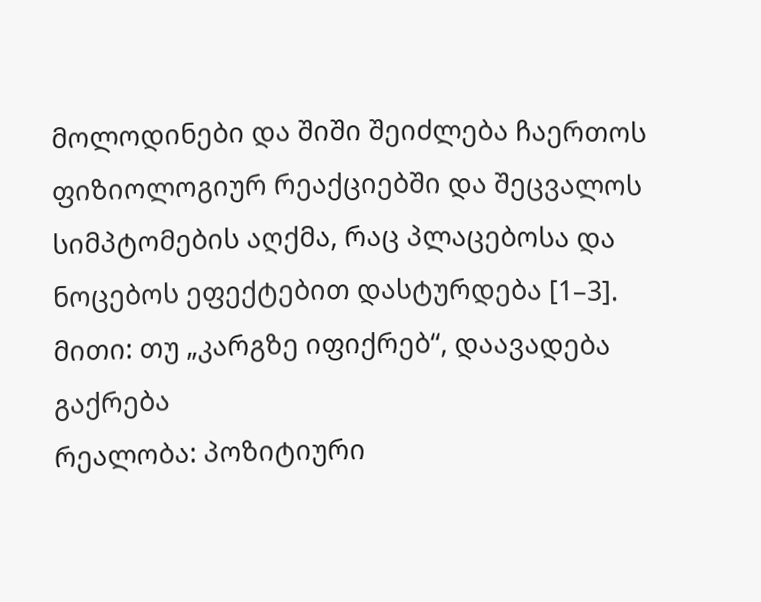მოლოდინები და შიში შეიძლება ჩაერთოს ფიზიოლოგიურ რეაქციებში და შეცვალოს სიმპტომების აღქმა, რაც პლაცებოსა და ნოცებოს ეფექტებით დასტურდება [1–3].
მითი: თუ „კარგზე იფიქრებ“, დაავადება გაქრება
რეალობა: პოზიტიური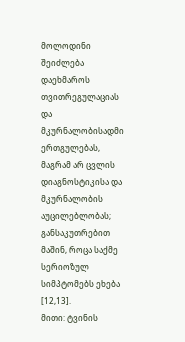მოლოდინი შეიძლება დაეხმაროს თვითრეგულაციას და მკურნალობისადმი ერთგულებას, მაგრამ არ ცვლის დიაგნოსტიკისა და მკურნალობის აუცილებლობას; განსაკუთრებით მაშინ, როცა საქმე სერიოზულ სიმპტომებს ეხება [12,13].
მითი: ტვინის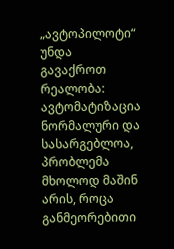„ავტოპილოტი“ უნდა გავაქროთ
რეალობა: ავტომატიზაცია ნორმალური და სასარგებლოა, პრობლემა მხოლოდ მაშინ არის, როცა განმეორებითი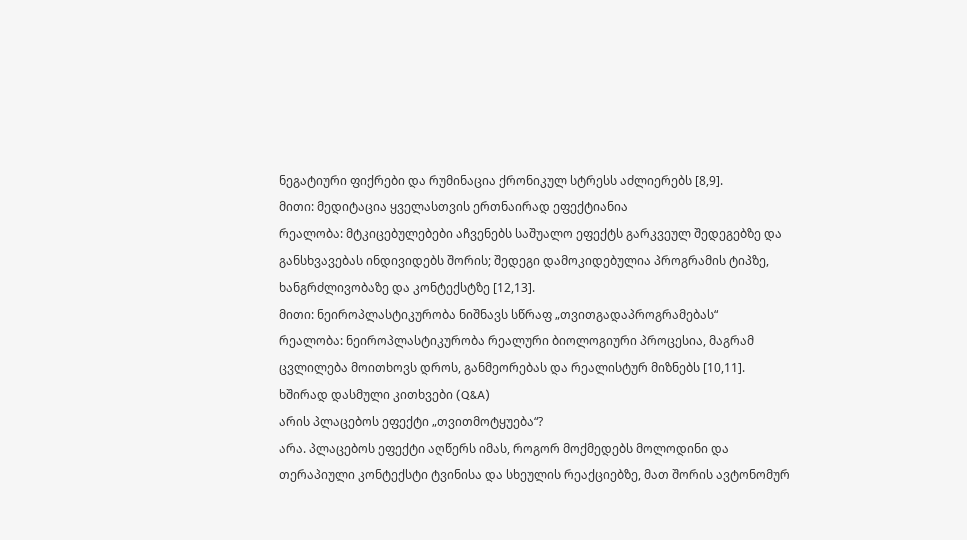ნეგატიური ფიქრები და რუმინაცია ქრონიკულ სტრესს აძლიერებს [8,9].
მითი: მედიტაცია ყველასთვის ერთნაირად ეფექტიანია
რეალობა: მტკიცებულებები აჩვენებს საშუალო ეფექტს გარკვეულ შედეგებზე და განსხვავებას ინდივიდებს შორის; შედეგი დამოკიდებულია პროგრამის ტიპზე, ხანგრძლივობაზე და კონტექსტზე [12,13].
მითი: ნეიროპლასტიკურობა ნიშნავს სწრაფ „თვითგადაპროგრამებას“
რეალობა: ნეიროპლასტიკურობა რეალური ბიოლოგიური პროცესია, მაგრამ ცვლილება მოითხოვს დროს, განმეორებას და რეალისტურ მიზნებს [10,11].
ხშირად დასმული კითხვები (Q&A)
არის პლაცებოს ეფექტი „თვითმოტყუება“?
არა. პლაცებოს ეფექტი აღწერს იმას, როგორ მოქმედებს მოლოდინი და თერაპიული კონტექსტი ტვინისა და სხეულის რეაქციებზე, მათ შორის ავტონომურ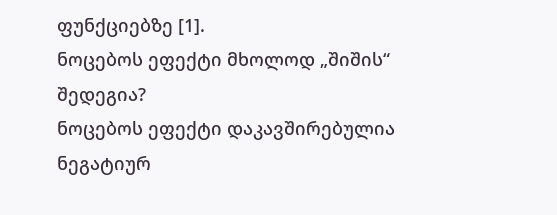ფუნქციებზე [1].
ნოცებოს ეფექტი მხოლოდ „შიშის“ შედეგია?
ნოცებოს ეფექტი დაკავშირებულია ნეგატიურ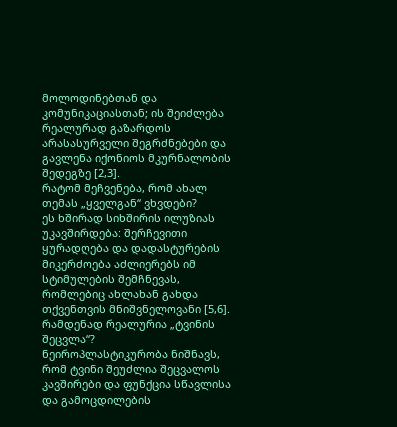მოლოდინებთან და კომუნიკაციასთან; ის შეიძლება რეალურად გაზარდოს არასასურველი შეგრძნებები და გავლენა იქონიოს მკურნალობის შედეგზე [2,3].
რატომ მეჩვენება, რომ ახალ თემას „ყველგან“ ვხვდები?
ეს ხშირად სიხშირის ილუზიას უკავშირდება: შერჩევითი ყურადღება და დადასტურების მიკერძოება აძლიერებს იმ სტიმულების შემჩნევას, რომლებიც ახლახან გახდა თქვენთვის მნიშვნელოვანი [5,6].
რამდენად რეალურია „ტვინის შეცვლა“?
ნეიროპლასტიკურობა ნიშნავს, რომ ტვინი შეუძლია შეცვალოს კავშირები და ფუნქცია სწავლისა და გამოცდილების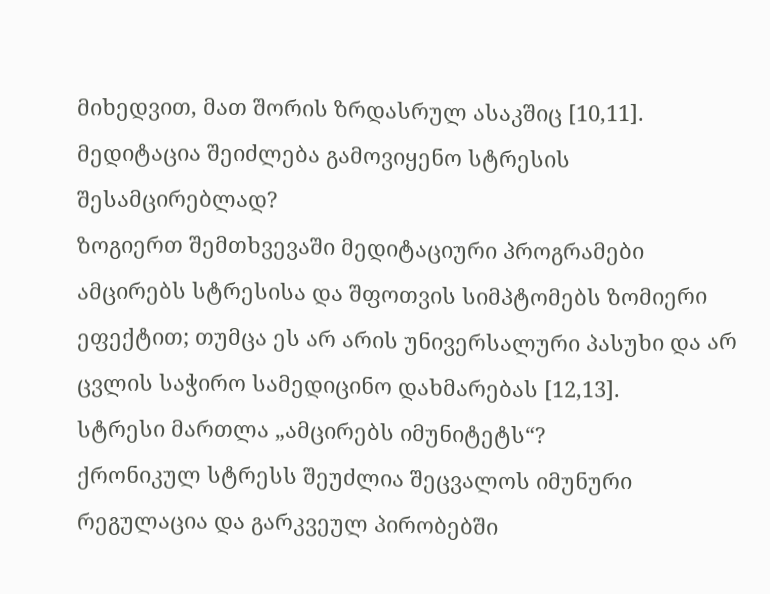მიხედვით, მათ შორის ზრდასრულ ასაკშიც [10,11].
მედიტაცია შეიძლება გამოვიყენო სტრესის შესამცირებლად?
ზოგიერთ შემთხვევაში მედიტაციური პროგრამები ამცირებს სტრესისა და შფოთვის სიმპტომებს ზომიერი ეფექტით; თუმცა ეს არ არის უნივერსალური პასუხი და არ ცვლის საჭირო სამედიცინო დახმარებას [12,13].
სტრესი მართლა „ამცირებს იმუნიტეტს“?
ქრონიკულ სტრესს შეუძლია შეცვალოს იმუნური რეგულაცია და გარკვეულ პირობებში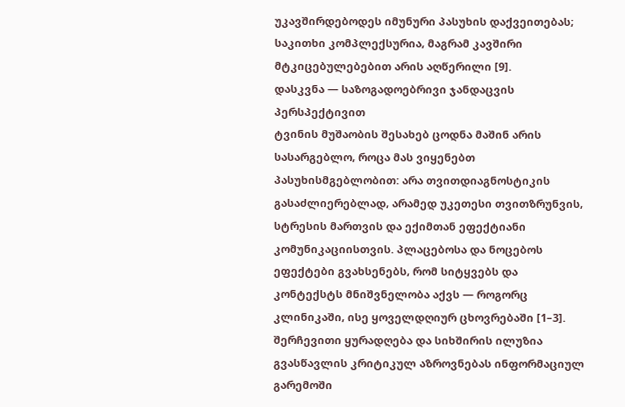უკავშირდებოდეს იმუნური პასუხის დაქვეითებას; საკითხი კომპლექსურია, მაგრამ კავშირი მტკიცებულებებით არის აღწერილი [9].
დასკვნა — საზოგადოებრივი ჯანდაცვის პერსპექტივით
ტვინის მუშაობის შესახებ ცოდნა მაშინ არის სასარგებლო, როცა მას ვიყენებთ პასუხისმგებლობით: არა თვითდიაგნოსტიკის გასაძლიერებლად, არამედ უკეთესი თვითზრუნვის, სტრესის მართვის და ექიმთან ეფექტიანი კომუნიკაციისთვის. პლაცებოსა და ნოცებოს ეფექტები გვახსენებს, რომ სიტყვებს და კონტექსტს მნიშვნელობა აქვს — როგორც კლინიკაში, ისე ყოველდღიურ ცხოვრებაში [1–3]. შერჩევითი ყურადღება და სიხშირის ილუზია გვასწავლის კრიტიკულ აზროვნებას ინფორმაციულ გარემოში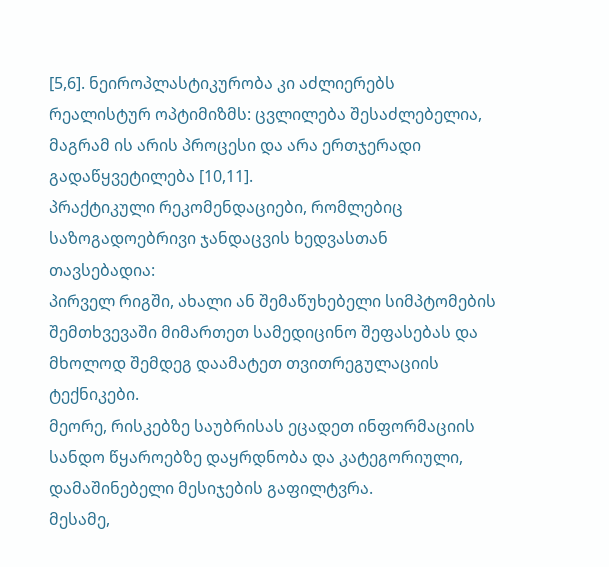[5,6]. ნეიროპლასტიკურობა კი აძლიერებს რეალისტურ ოპტიმიზმს: ცვლილება შესაძლებელია, მაგრამ ის არის პროცესი და არა ერთჯერადი გადაწყვეტილება [10,11].
პრაქტიკული რეკომენდაციები, რომლებიც საზოგადოებრივი ჯანდაცვის ხედვასთან თავსებადია:
პირველ რიგში, ახალი ან შემაწუხებელი სიმპტომების შემთხვევაში მიმართეთ სამედიცინო შეფასებას და მხოლოდ შემდეგ დაამატეთ თვითრეგულაციის ტექნიკები.
მეორე, რისკებზე საუბრისას ეცადეთ ინფორმაციის სანდო წყაროებზე დაყრდნობა და კატეგორიული, დამაშინებელი მესიჯების გაფილტვრა.
მესამე,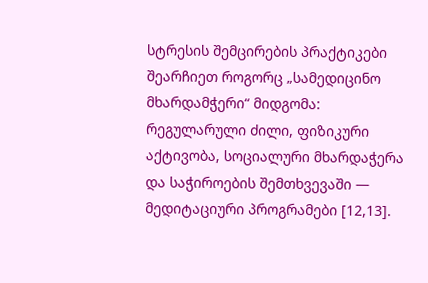სტრესის შემცირების პრაქტიკები შეარჩიეთ როგორც „სამედიცინო მხარდამჭერი“ მიდგომა: რეგულარული ძილი, ფიზიკური აქტივობა, სოციალური მხარდაჭერა და საჭიროების შემთხვევაში — მედიტაციური პროგრამები [12,13].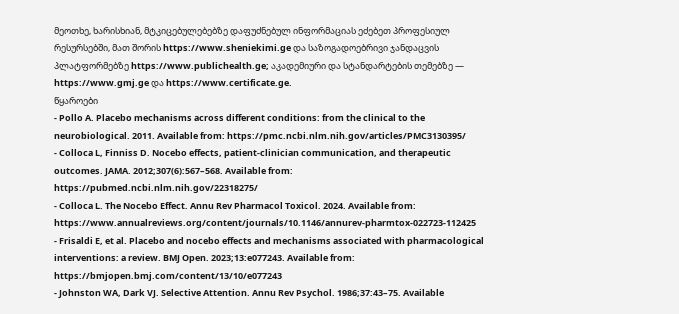მეოთხე, ხარისხიან, მტკიცებულებებზე დაფუძნებულ ინფორმაციას ეძებეთ პროფესიულ რესურსებში, მათ შორის https://www.sheniekimi.ge და საზოგადოებრივი ჯანდაცვის პლატფორმებზე https://www.publichealth.ge; აკადემიური და სტანდარტების თემებზე — https://www.gmj.ge და https://www.certificate.ge.
წყაროები
- Pollo A. Placebo mechanisms across different conditions: from the clinical to the neurobiological. 2011. Available from: https://pmc.ncbi.nlm.nih.gov/articles/PMC3130395/
- Colloca L, Finniss D. Nocebo effects, patient-clinician communication, and therapeutic outcomes. JAMA. 2012;307(6):567–568. Available from: https://pubmed.ncbi.nlm.nih.gov/22318275/
- Colloca L. The Nocebo Effect. Annu Rev Pharmacol Toxicol. 2024. Available from: https://www.annualreviews.org/content/journals/10.1146/annurev-pharmtox-022723-112425
- Frisaldi E, et al. Placebo and nocebo effects and mechanisms associated with pharmacological interventions: a review. BMJ Open. 2023;13:e077243. Available from: https://bmjopen.bmj.com/content/13/10/e077243
- Johnston WA, Dark VJ. Selective Attention. Annu Rev Psychol. 1986;37:43–75. Available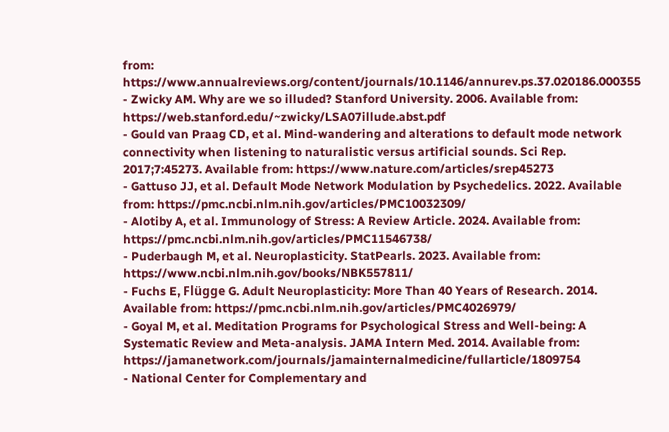from: https://www.annualreviews.org/content/journals/10.1146/annurev.ps.37.020186.000355
- Zwicky AM. Why are we so illuded? Stanford University. 2006. Available from: https://web.stanford.edu/~zwicky/LSA07illude.abst.pdf
- Gould van Praag CD, et al. Mind-wandering and alterations to default mode network connectivity when listening to naturalistic versus artificial sounds. Sci Rep. 2017;7:45273. Available from: https://www.nature.com/articles/srep45273
- Gattuso JJ, et al. Default Mode Network Modulation by Psychedelics. 2022. Available from: https://pmc.ncbi.nlm.nih.gov/articles/PMC10032309/
- Alotiby A, et al. Immunology of Stress: A Review Article. 2024. Available from: https://pmc.ncbi.nlm.nih.gov/articles/PMC11546738/
- Puderbaugh M, et al. Neuroplasticity. StatPearls. 2023. Available from: https://www.ncbi.nlm.nih.gov/books/NBK557811/
- Fuchs E, Flügge G. Adult Neuroplasticity: More Than 40 Years of Research. 2014. Available from: https://pmc.ncbi.nlm.nih.gov/articles/PMC4026979/
- Goyal M, et al. Meditation Programs for Psychological Stress and Well-being: A Systematic Review and Meta-analysis. JAMA Intern Med. 2014. Available from: https://jamanetwork.com/journals/jamainternalmedicine/fullarticle/1809754
- National Center for Complementary and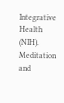Integrative Health (NIH). Meditation and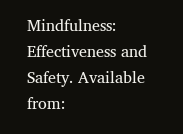Mindfulness: Effectiveness and Safety. Available from: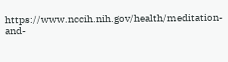https://www.nccih.nih.gov/health/meditation-and-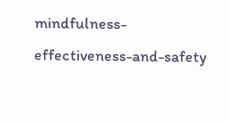mindfulness-effectiveness-and-safety